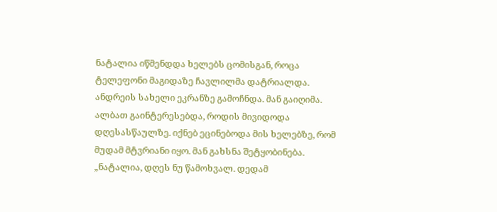ნატალია იწმენდდა ხელებს ცომისგან, როცა ტელეფონი მაგიდაზე ჩავლილმა დატრიალდა. ანდრეის სახელი ეკრანზე გამოჩნდა. მან გაიღიმა. ალბათ გაინტერესებდა, როდის მივიდოდა დღესასწაულზე. იქნებ ეცინებოდა მის ხელებზე, რომ მუდამ მტვრიანი იყო. მან გახსნა შეტყობინება.
„ნატალია, დღეს ნუ წამოხვალ. დედამ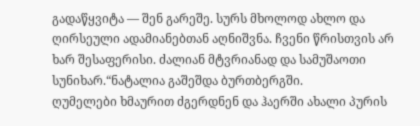გადაწყვიტა — შენ გარეშე. სურს მხოლოდ ახლო და ღირსეული ადამიანებთან აღნიშვნა. ჩვენი წრისთვის არ ხარ შესაფერისი. ძალიან მტვრიანად და სამუშაოთი სუნიხარ.“ნატალია გაშეშდა ბურთბერგში.
ღუმელები ხმაურით ძგერდნენ და ჰაერში ახალი პურის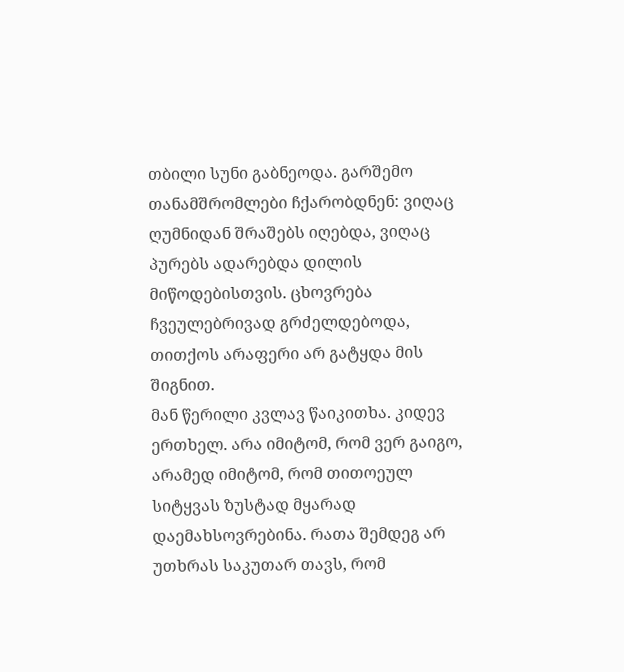თბილი სუნი გაბნეოდა. გარშემო თანამშრომლები ჩქარობდნენ: ვიღაც ღუმნიდან შრაშებს იღებდა, ვიღაც პურებს ადარებდა დილის მიწოდებისთვის. ცხოვრება ჩვეულებრივად გრძელდებოდა, თითქოს არაფერი არ გატყდა მის შიგნით.
მან წერილი კვლავ წაიკითხა. კიდევ ერთხელ. არა იმიტომ, რომ ვერ გაიგო, არამედ იმიტომ, რომ თითოეულ სიტყვას ზუსტად მყარად დაემახსოვრებინა. რათა შემდეგ არ უთხრას საკუთარ თავს, რომ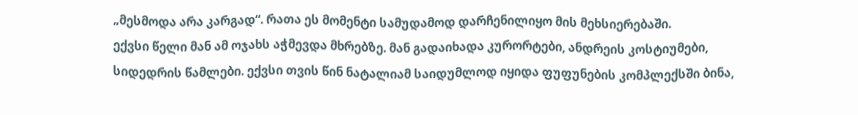„მესმოდა არა კარგად“. რათა ეს მომენტი სამუდამოდ დარჩენილიყო მის მეხსიერებაში.
ექვსი წელი მან ამ ოჯახს აჭმევდა მხრებზე. მან გადაიხადა კურორტები, ანდრეის კოსტიუმები, სიდედრის წამლები. ექვსი თვის წინ ნატალიამ საიდუმლოდ იყიდა ფუფუნების კომპლექსში ბინა,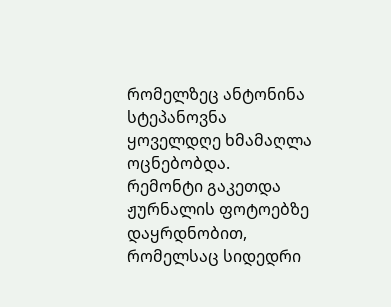რომელზეც ანტონინა სტეპანოვნა ყოველდღე ხმამაღლა ოცნებობდა.
რემონტი გაკეთდა ჟურნალის ფოტოებზე დაყრდნობით, რომელსაც სიდედრი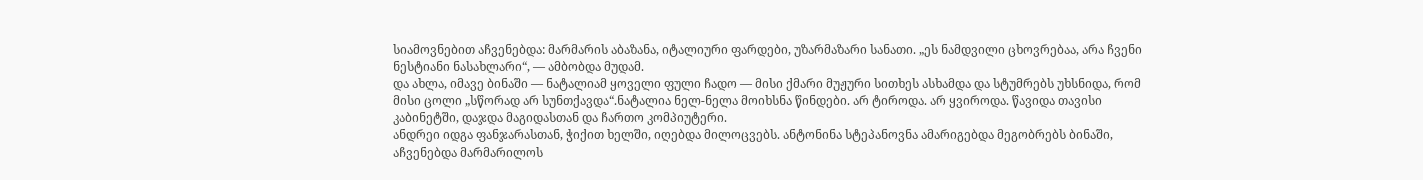სიამოვნებით აჩვენებდა: მარმარის აბაზანა, იტალიური ფარდები, უზარმაზარი სანათი. „ეს ნამდვილი ცხოვრებაა, არა ჩვენი ნესტიანი ნასახლარი“, — ამბობდა მუდამ.
და ახლა, იმავე ბინაში — ნატალიამ ყოველი ფული ჩადო — მისი ქმარი მუჟური სითხეს ასხამდა და სტუმრებს უხსნიდა, რომ მისი ცოლი „სწორად არ სუნთქავდა“.ნატალია ნელ-ნელა მოიხსნა წინდები. არ ტიროდა. არ ყვიროდა. წავიდა თავისი კაბინეტში, დაჯდა მაგიდასთან და ჩართო კომპიუტერი.
ანდრეი იდგა ფანჯარასთან, ჭიქით ხელში, იღებდა მილოცვებს. ანტონინა სტეპანოვნა ამარიგებდა მეგობრებს ბინაში, აჩვენებდა მარმარილოს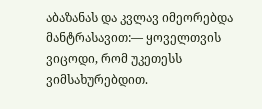აბაზანას და კვლავ იმეორებდა მანტრასავით:— ყოველთვის ვიცოდი, რომ უკეთესს ვიმსახურებდით.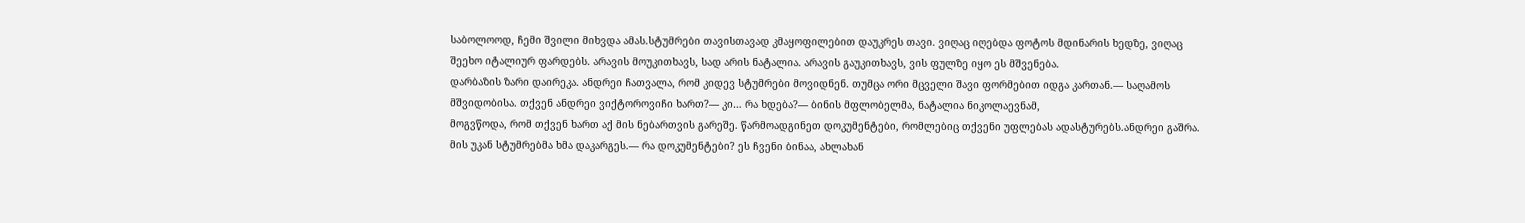საბოლოოდ, ჩემი შვილი მიხვდა ამას.სტუმრები თავისთავად კმაყოფილებით დაუკრეს თავი. ვიღაც იღებდა ფოტოს მდინარის ხედზე, ვიღაც შეეხო იტალიურ ფარდებს. არავის მოუკითხავს, სად არის ნატალია. არავის გაუკითხავს, ვის ფულზე იყო ეს მშვენება.
დარბაზის ზარი დაირეკა. ანდრეი ჩათვალა, რომ კიდევ სტუმრები მოვიდნენ. თუმცა ორი მცველი შავი ფორმებით იდგა კართან.— საღამოს მშვიდობისა. თქვენ ანდრეი ვიქტოროვიჩი ხართ?— კი… რა ხდება?— ბინის მფლობელმა, ნატალია ნიკოლაევნამ,
მოგვწოდა, რომ თქვენ ხართ აქ მის ნებართვის გარეშე. წარმოადგინეთ დოკუმენტები, რომლებიც თქვენი უფლებას ადასტურებს.ანდრეი გაშრა. მის უკან სტუმრებმა ხმა დაკარგეს.— რა დოკუმენტები? ეს ჩვენი ბინაა, ახლახან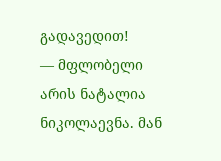გადავედით!
— მფლობელი არის ნატალია ნიკოლაევნა. მან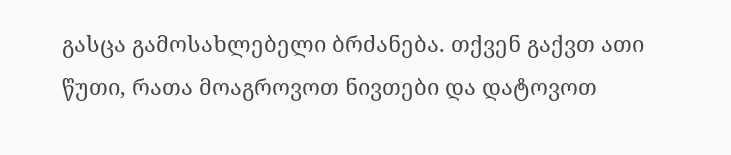გასცა გამოსახლებელი ბრძანება. თქვენ გაქვთ ათი წუთი, რათა მოაგროვოთ ნივთები და დატოვოთ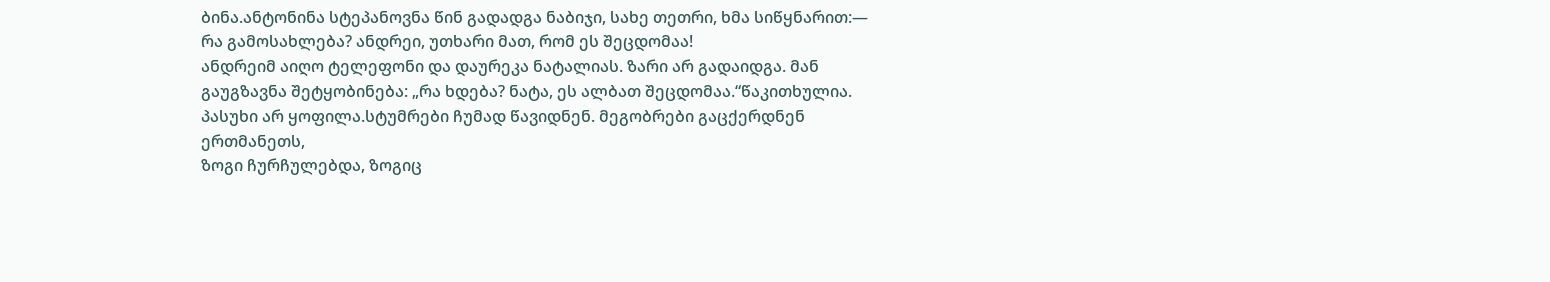ბინა.ანტონინა სტეპანოვნა წინ გადადგა ნაბიჯი, სახე თეთრი, ხმა სიწყნარით:— რა გამოსახლება? ანდრეი, უთხარი მათ, რომ ეს შეცდომაა!
ანდრეიმ აიღო ტელეფონი და დაურეკა ნატალიას. ზარი არ გადაიდგა. მან გაუგზავნა შეტყობინება: „რა ხდება? ნატა, ეს ალბათ შეცდომაა.“წაკითხულია. პასუხი არ ყოფილა.სტუმრები ჩუმად წავიდნენ. მეგობრები გაცქერდნენ ერთმანეთს,
ზოგი ჩურჩულებდა, ზოგიც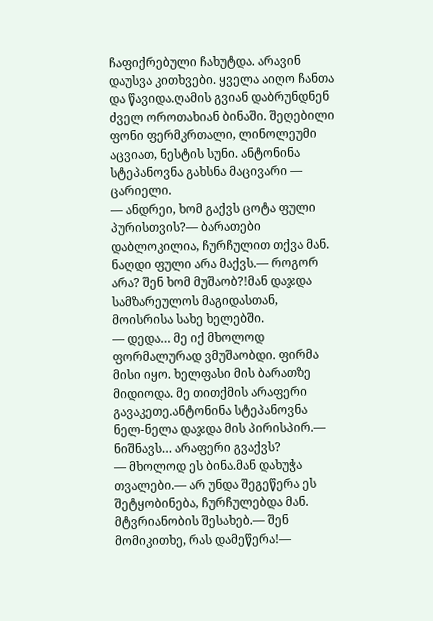ჩაფიქრებული ჩახუტდა. არავინ დაუსვა კითხვები. ყველა აიღო ჩანთა და წავიდა.ღამის გვიან დაბრუნდნენ ძველ ოროთახიან ბინაში. შეღებილი ფონი ფერმკრთალი, ლინოლეუმი აცვიათ, ნესტის სუნი. ანტონინა სტეპანოვნა გახსნა მაცივარი — ცარიელი.
— ანდრეი, ხომ გაქვს ცოტა ფული პურისთვის?— ბარათები დაბლოკილია, ჩურჩულით თქვა მან. ნაღდი ფული არა მაქვს.— როგორ არა? შენ ხომ მუშაობ?!მან დაჯდა სამზარეულოს მაგიდასთან, მოისრისა სახე ხელებში.
— დედა… მე იქ მხოლოდ ფორმალურად ვმუშაობდი. ფირმა მისი იყო. ხელფასი მის ბარათზე მიდიოდა. მე თითქმის არაფერი გავაკეთე.ანტონინა სტეპანოვნა ნელ-ნელა დაჯდა მის პირისპირ.— ნიშნავს… არაფერი გვაქვს?
— მხოლოდ ეს ბინა.მან დახუჭა თვალები.— არ უნდა შეგეწერა ეს შეტყობინება, ჩურჩულებდა მან. მტვრიანობის შესახებ.— შენ მომიკითხე, რას დამეწერა!—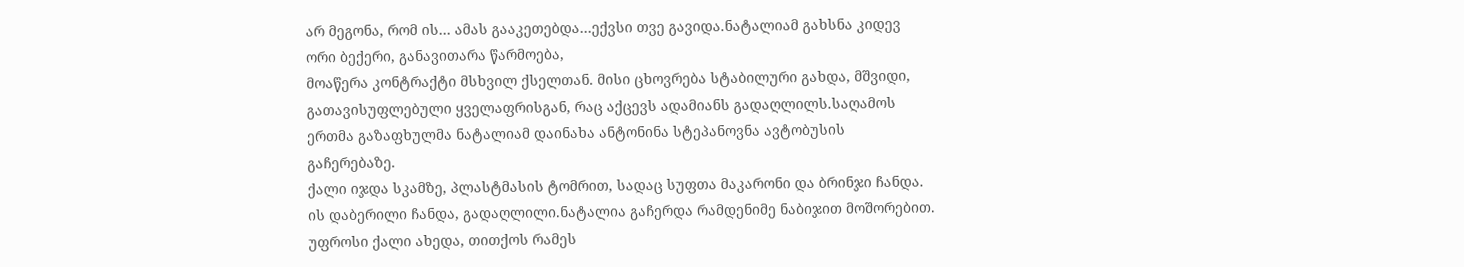არ მეგონა, რომ ის… ამას გააკეთებდა…ექვსი თვე გავიდა.ნატალიამ გახსნა კიდევ ორი ბექერი, განავითარა წარმოება,
მოაწერა კონტრაქტი მსხვილ ქსელთან. მისი ცხოვრება სტაბილური გახდა, მშვიდი, გათავისუფლებული ყველაფრისგან, რაც აქცევს ადამიანს გადაღლილს.საღამოს ერთმა გაზაფხულმა ნატალიამ დაინახა ანტონინა სტეპანოვნა ავტობუსის გაჩერებაზე.
ქალი იჯდა სკამზე, პლასტმასის ტომრით, სადაც სუფთა მაკარონი და ბრინჯი ჩანდა. ის დაბერილი ჩანდა, გადაღლილი.ნატალია გაჩერდა რამდენიმე ნაბიჯით მოშორებით. უფროსი ქალი ახედა, თითქოს რამეს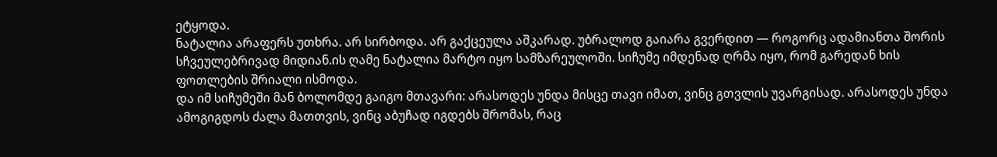ეტყოდა.
ნატალია არაფერს უთხრა. არ სირბოდა. არ გაქცეულა აშკარად. უბრალოდ გაიარა გვერდით — როგორც ადამიანთა შორის სჩვეულებრივად მიდიან.ის ღამე ნატალია მარტო იყო სამზარეულოში. სიჩუმე იმდენად ღრმა იყო, რომ გარედან ხის ფოთლების შრიალი ისმოდა.
და იმ სიჩუმეში მან ბოლომდე გაიგო მთავარი: არასოდეს უნდა მისცე თავი იმათ, ვინც გთვლის უვარგისად. არასოდეს უნდა ამოგიგდოს ძალა მათთვის, ვინც აბუჩად იგდებს შრომას, რაც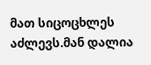მათ სიცოცხლეს აძლევს.მან დალია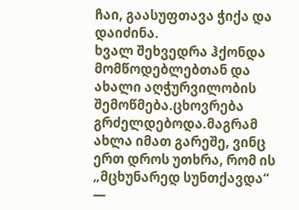ჩაი, გაასუფთავა ჭიქა და დაიძინა.
ხვალ შეხვედრა ჰქონდა მომწოდებლებთან და ახალი აღჭურვილობის შემოწმება.ცხოვრება გრძელდებოდა.მაგრამ ახლა იმათ გარეშე, ვინც ერთ დროს უთხრა, რომ ის „მცხუნარედ სუნთქავდა“ —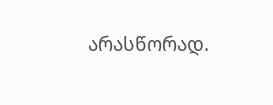არასწორად.